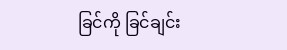ခြင်ကို ခြင်ချင်း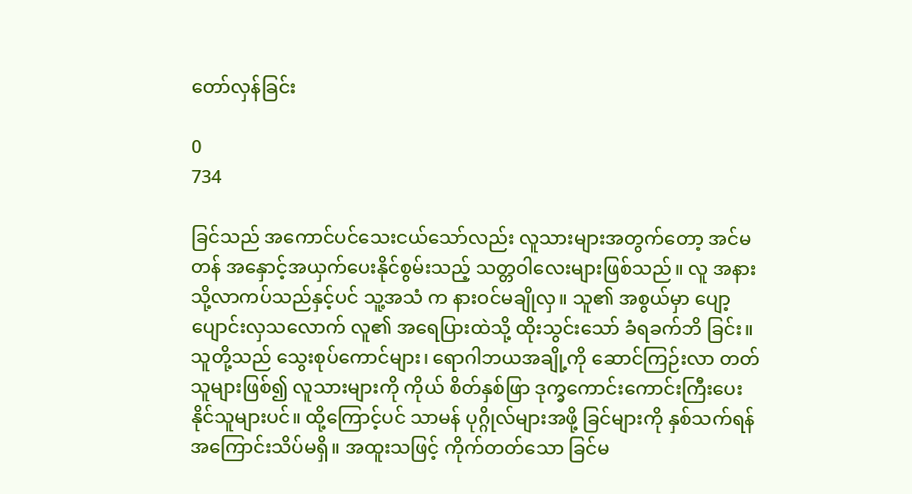တော်လှန်ခြင်း

0
734

ခြင်သည် အကောင်ပင်သေးငယ်သော်လည်း လူသားများအတွက်တော့ အင်မတန် အနှောင့်အယှက်ပေးနိုင်စွမ်းသည့် သတ္တဝါလေးများဖြစ်သည်။ လူ အနားသို့လာကပ်သည်နှင့်ပင် သူ့အသံ က နားဝင်မချိုလှ။ သူ၏ အစွယ်မှာ ပျော့ပျောင်းလှသလောက် လူ၏ အရေပြားထဲသို့ ထိုးသွင်းသော် ခံရခက်ဘိ ခြင်း။ သူတို့သည် သွေးစုပ်ကောင်များ၊ ရောဂါဘယအချို့ကို ဆောင်ကြဉ်းလာ တတ်သူများဖြစ်၍ လူသားများကို ကိုယ် စိတ်နှစ်ဖြာ ဒုက္ခကောင်းကောင်းကြီးပေး နိုင်သူများပင်။ ထို့ကြောင့်ပင် သာမန် ပုဂ္ဂိုလ်များအဖို့ ခြင်များကို နှစ်သက်ရန် အကြောင်းသိပ်မရှိ။ အထူးသဖြင့် ကိုက်တတ်သော ခြင်မ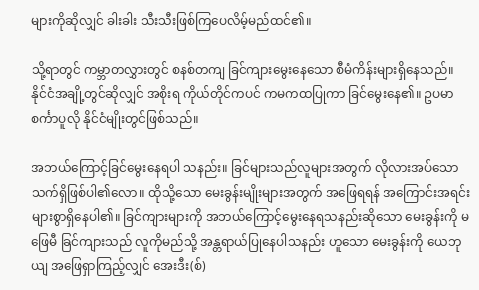များကိုဆိုလျှင် ခါးခါး သီးသီးဖြစ်ကြပေလိမ့်မည်ထင်၏။

သို့ရာတွင် ကမ္ဘာတလွှားတွင် စနစ်တကျ ခြင်ကျားမွေးနေသော စီမံကိန်းများရှိနေသည်။ နိုင်ငံအချို့တွင်ဆိုလျှင် အစိုးရ ကိုယ်တိုင်ကပင် ကမကထပြုကာ ခြင်မွေးနေ၏။ ဥပမာ စင်္ကာပူလို နိုင်ငံမျိုးတွင်ဖြစ်သည်။

အဘယ်ကြောင့်ခြင်မွေးနေရပါ သနည်း။ ခြင်များသည်လူများအတွက် လိုလားအပ်သော သက်ရှိဖြစ်ပါ၏လော။ ထိုသို့သော မေးခွန်းမျိုးများအတွက် အဖြေရရန် အကြောင်းအရင်း များစွာရှိနေပါ၏။ ခြင်ကျားများကို အဘယ်ကြောင့်မွေးနေရသနည်းဆိုသော မေးခွန်းကို မဖြေမီ ခြင်ကျားသည် လူကိုမည်သို့ အန္တရာယ်ပြုနေပါသနည်း ဟူသော မေးခွန်းကို ယေဘုယျ အဖြေရှာကြည့်လျှင် အေးဒီး(စ်)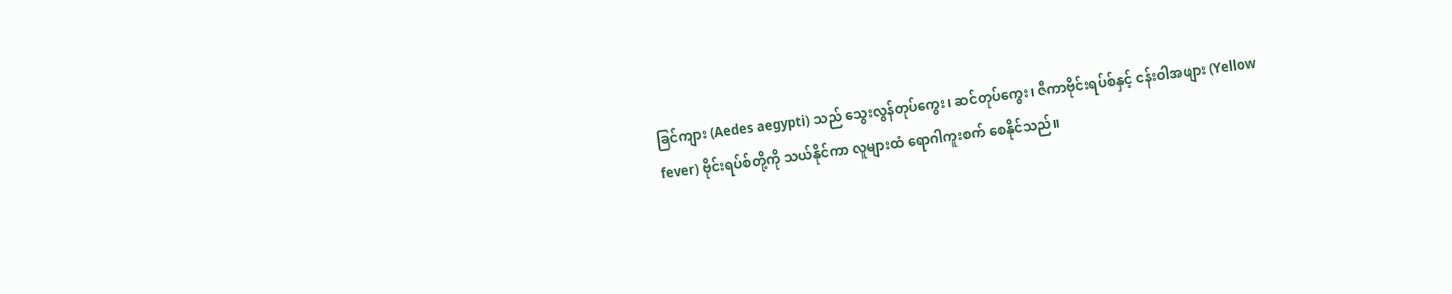ခြင်ကျား (Aedes aegypti) သည် သွေးလွန်တုပ်ကွေး၊ ဆင်တုပ်ကွေး၊ ဇီကာဗိုင်းရပ်စ်နှင့် ငန်းဝါအဖျား (Yellow fever) ဗိုင်းရပ်စ်တို့ကို သယ်နိုင်ကာ လူများထံ ရောဂါကူးစက် စေနိုင်သည်။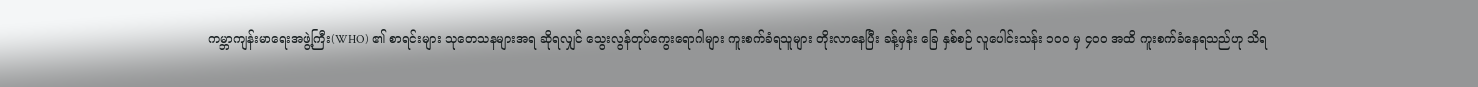ကမ္ဘာကျန်းမာရေးအဖွဲ့ကြီး(WHO) ၏ စာရင်းများ သုတေသနများအရ ဆိုရလျှင် သွေးလွန်တုပ်ကွေးရောဂါများ ကူးစက်ခံရသူများ တိုးလာနေပြီး ခန့်မှန်း ခြေ နှစ်စဉ် လူပေါင်းသန်း ၁၀ဝ မှ ၄၀ဝ အထိ ကူးစက်ခံနေရသည်ဟု သိရ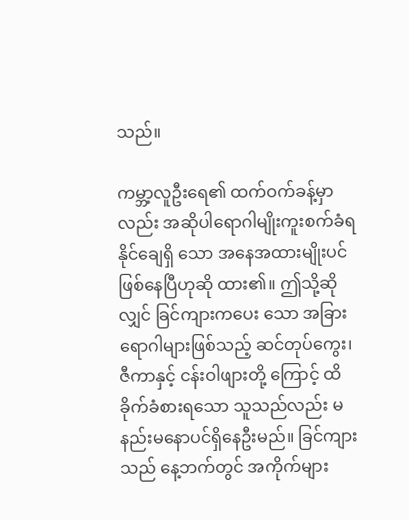သည်။

ကမ္ဘာ့လူဦးရေ၏ ထက်ဝက်ခန့်မှာလည်း အဆိုပါရောဂါမျိုးကူးစက်ခံရနိုင်ချေရှိ သော အနေအထားမျိုးပင်ဖြစ်နေပြီဟုဆို ထား၏။ ဤသို့ဆိုလျှင် ခြင်ကျားကပေး သော အခြားရောဂါများဖြစ်သည့် ဆင်တုပ်ကွေး၊ ဇီကာနှင့် ငန်းဝါဖျားတို့ ကြောင့် ထိခိုက်ခံစားရသော သူသည်လည်း မနည်းမနောပင်ရှိနေဦးမည်။ ခြင်ကျားသည် နေ့ဘက်တွင် အကိုက်များ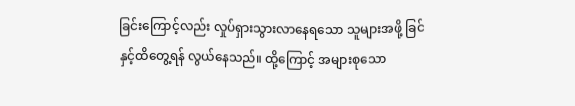ခြင်းကြောင့်လည်း လှုပ်ရှားသွားလာနေရသော သူများအဖို့ ခြင်နှင့်ထိတွေ့ရန် လွယ်နေသည်။ ထို့ကြောင့် အများစုသော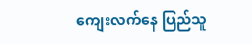ကျေးလက်နေ ပြည်သူ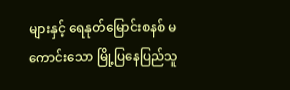များနှင့် ရေနုတ်မြောင်းစနစ် မကောင်းသော မြို့ပြနေပြည်သူ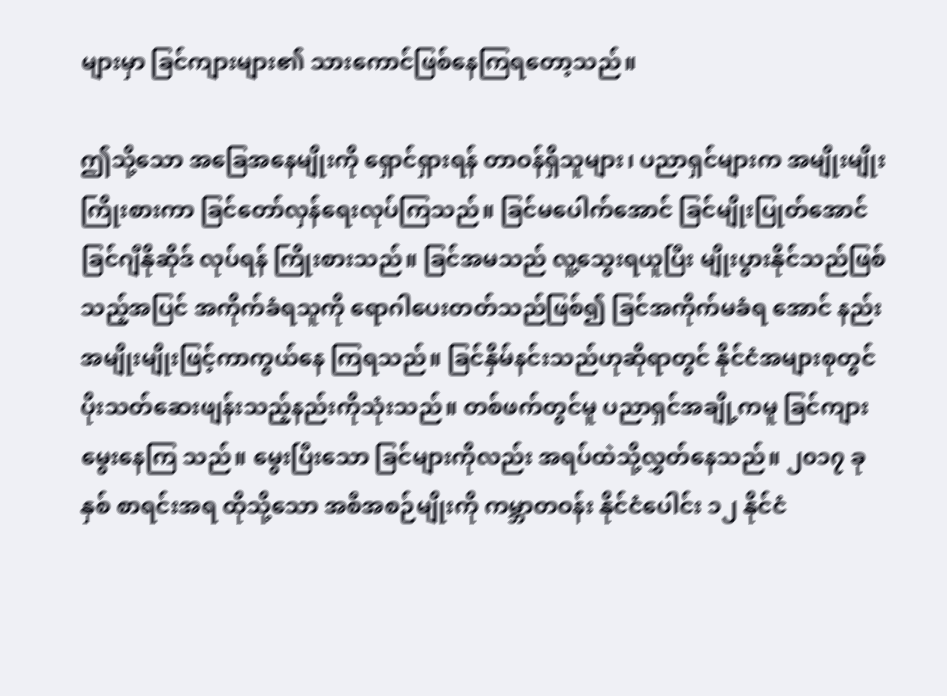များမှာ ခြင်ကျားများ၏ သားကောင်ဖြစ်နေကြရတော့သည်။

ဤသို့သော အခြေအနေမျိုးကို ရှောင်ရှားရန် တာဝန်ရှိသူများ၊ ပညာရှင်များက အမျိုးမျိုးကြိုးစားကာ ခြင်တော်လှန်ရေးလုပ်ကြသည်။ ခြင်မပေါက်အောင် ခြင်မျိုးပြုတ်အောင် ခြင်ဂျီနိုဆိုဒ် လုပ်ရန် ကြိုးစားသည်။ ခြင်အမသည် လူ့သွေးရယူပြီး မျိုးပွားနိုင်သည်ဖြစ်သည့်အပြင် အကိုက်ခံရသူကို ရောဂါပေးတတ်သည်ဖြစ်၍ ခြင်အကိုက်မခံရ အောင် နည်းအမျိုးမျိုးဖြင့်ကာကွယ်နေ ကြရသည်။ ခြင်နှိမ်နင်းသည်ဟုဆိုရာတွင် နိုင်ငံအများစုတွင် ပိုးသတ်ဆေးဖျန်းသည့်နည်းကိုသုံးသည်။ တစ်ဖက်တွင်မူ ပညာရှင်အချို့ကမူ ခြင်ကျားမွေးနေကြ သည်။ မွေးပြီးသော ခြင်များကိုလည်း အရပ်ထဲသို့လွှတ်နေသည်။ ၂၀၁၇ ခုနှစ် စာရင်းအရ ထိုသို့သော အစီအစဉ်မျိုးကို ကမ္ဘာတဝန်း နိုင်ငံပေါင်း ၁၂ နိုင်ငံ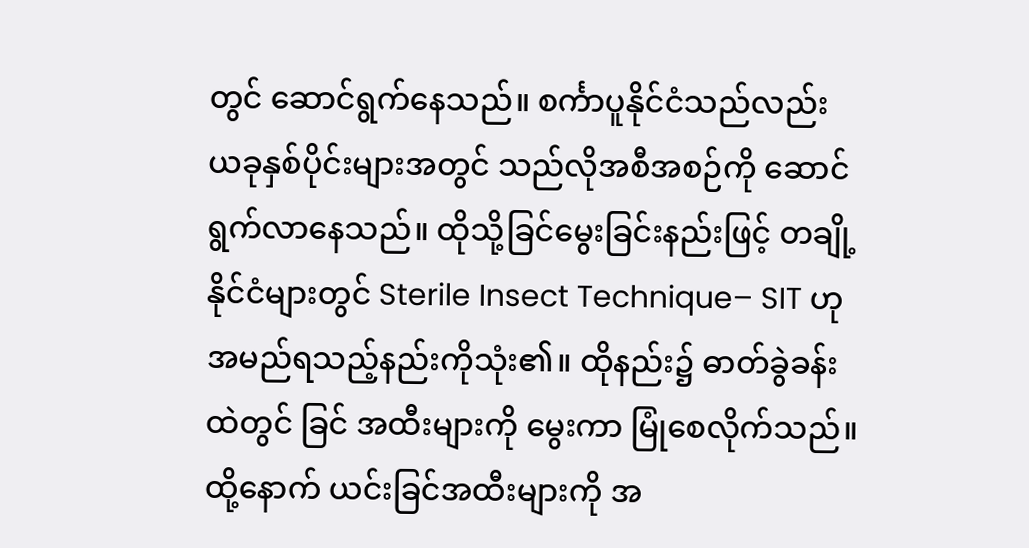တွင် ဆောင်ရွက်နေသည်။ စင်္ကာပူနိုင်ငံသည်လည်း ယခုနှစ်ပိုင်းများအတွင် သည်လိုအစီအစဉ်ကို ဆောင်ရွက်လာနေသည်။ ထိုသို့ခြင်မွေးခြင်းနည်းဖြင့် တချို့ နိုင်ငံများတွင် Sterile Insect Technique– SIT ဟုအမည်ရသည့်နည်းကိုသုံး၏။ ထိုနည်း၌ ဓာတ်ခွဲခန်းထဲတွင် ခြင် အထီးများကို မွေးကာ မြုံစေလိုက်သည်။ ထို့နောက် ယင်းခြင်အထီးများကို အ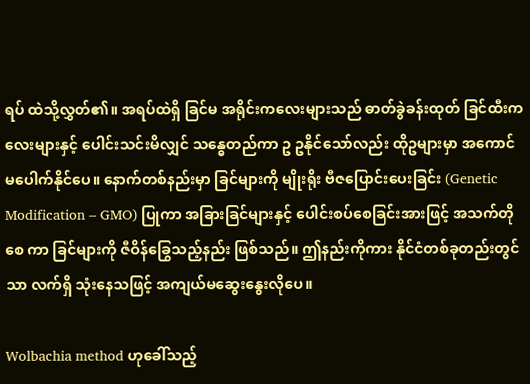ရပ် ထဲသို့လွှတ်၏။ အရပ်ထဲရှိ ခြင်မ အရိုင်းကလေးများသည် ဓာတ်ခွဲခန်းထုတ် ခြင်ထီးကလေးများနှင့် ပေါင်းသင်းမိလျှင် သန္ဓေတည်ကာ ဥ ဥနိုင်သော်လည်း ထိုဥများမှာ အကောင်မပေါက်နိုင်ပေ။ နောက်တစ်နည်းမှာ ခြင်များကို မျိုးရိုး ဗီဇပြောင်းပေးခြင်း (Genetic Modification – GMO) ပြုကာ အခြားခြင်များနှင့် ပေါင်းစပ်စေခြင်းအားဖြင့် အသက်တိုစေ ကာ ခြင်များကို ဇီဝိန်ခြွေသည့်နည်း ဖြစ်သည်။ ဤနည်းကိုကား နိုင်ငံတစ်ခုတည်းတွင်သာ လက်ရှိ သုံးနေသဖြင့် အကျယ်မဆွေးနွေးလိုပေ။

Wolbachia method ဟုခေါ်သည့်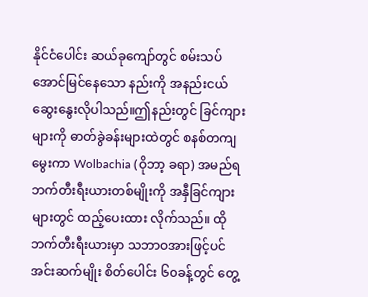နိုင်ငံပေါင်း ဆယ်ခုကျော်တွင် စမ်းသပ် အောင်မြင်နေသော နည်းကို အနည်းငယ်ဆွေးနွေးလိုပါသည်။ဤနည်းတွင် ခြင်ကျားများကို ဓာတ်ခွဲခန်းများထဲတွင် စနစ်တကျမွေးကာ Wolbachia (ဝိုဘာ့ ခရာ) အမည်ရ ဘက်တီးရီးယားတစ်မျိုးကို အနှီခြင်ကျားများတွင် ထည့်ပေးထား လိုက်သည်။ ထိုဘက်တီးရီးယားမှာ သဘာဝအားဖြင့်ပင် အင်းဆက်မျိုး စိတ်ပေါင်း ၆၀ခန့်တွင် တွေ့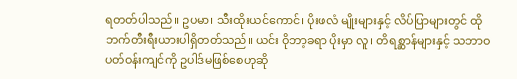ရတတ်ပါသည်။ ဥပမာ၊ သီးထိုးယင်ကောင်၊ ပိုးဖလံ မျိုးများနှင့် လိပ်ပြာများတွင် ထိုဘက်တီးရီးယားပါရှိတတ်သည်။ ယင်း ဝိုဘာ့ခရာ ပိုးမှာ လူ၊ တိရစ္ဆာန်များနှင့် သဘာဝပတ်ဝန်းကျင်ကို ဥပါဒ်မဖြစ်စေဟုဆို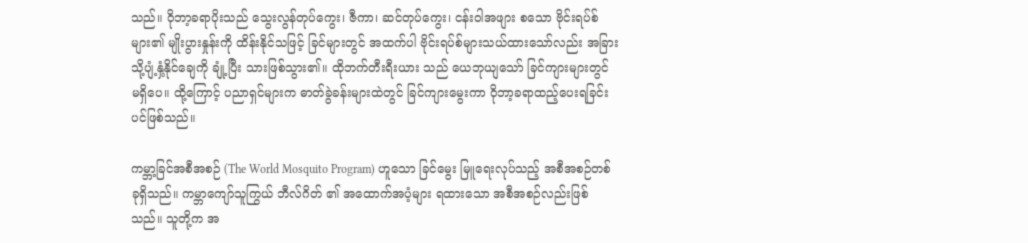သည်။ ဝိုဘာ့ခရာပိုးသည် သွေးလွန်တုပ်ကွေး၊ ဇီကာ၊ ဆင်တုပ်ကွေး၊ ငန်းဝါအဖျား စသော ဗိုင်းရပ်စ်များ၏ မျိုးပွားနှုန်းကို ထိန်းနိုင်သဖြင့် ခြင်များတွင် အထက်ပါ ဗိုင်းရပ်စ်များသယ်ထားသော်လည်း အခြားသို့ပျံ့နှံ့နိုင်ချေကို ချုံ့ပြီး သားဖြစ်သွား၏။ ထိုဘက်တီးရီးယား သည် ယေဘုယျသော် ခြင်ကျားများတွင် မရှိပေ။ ထို့ကြောင့် ပညာရှင်များက ဓာတ်ခွဲခန်းများထဲတွင် ခြင်ကျားမွေးကာ ဝိုဘာ့ခရာထည့်ပေးရခြင်းပင်ဖြစ်သည်။

ကမ္ဘာ့ခြင်အစီအစဉ် (The World Mosquito Program) ဟူသော ခြင်မွေး မြူရေးလုပ်သည့် အစီအစဉ်တစ်ခုရှိသည်။ ကမ္ဘာကျော်သူကြွယ် ဘီလ်ဂိတ် ၏ အထောက်အပံ့များ ရထားသော အစီအစဉ်လည်းဖြစ်သည်။ သူတို့က အ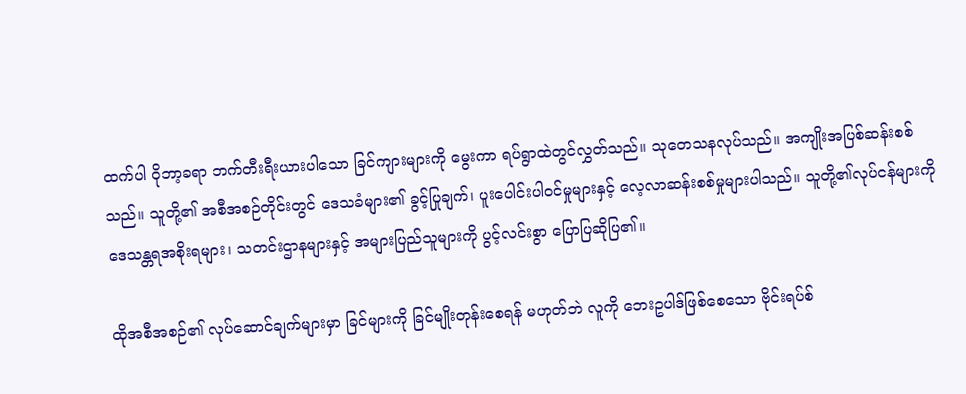ထက်ပါ ဝိုဘာ့ခရာ ဘက်တီးရီးယားပါသော ခြင်ကျားများကို မွေးကာ ရပ်ရွာထဲတွင်လွှတ်သည်။ သုတေသနလုပ်သည်။ အကျိုးအပြစ်ဆန်းစစ်သည်။ သူတို့၏ အစီအစဉ်တိုင်းတွင် ဒေသခံများ၏ ခွင့်ပြုချက်၊ ပူးပေါင်းပါဝင်မှုများနှင့် လေ့လာဆန်းစစ်မှုများပါသည်။ သူတို့၏လုပ်ငန်များကို ဒေသန္တရအစိုးရများ၊ သတင်းဌာနများနှင့် အများပြည်သူများကို ပွင့်လင်းစွာ ပြောပြဆိုပြ၏။

ထိုအစီအစဉ်၏ လုပ်ဆောင်ချက်များမှာ ခြင်များကို ခြင်မျိုးတုန်းစေရန် မဟုတ်ဘဲ လူကို ဘေးဥပါဒ်ဖြစ်စေသော ဗိုင်းရပ်စ်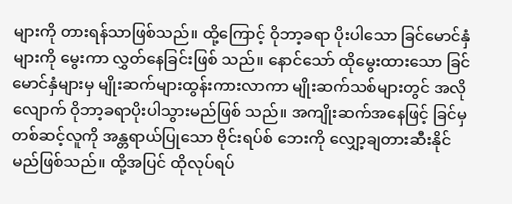များကို တားရန်သာဖြစ်သည်။ ထို့ကြောင့် ဝိုဘာ့ခရာ ပိုးပါသော ခြင်မောင်နှံများကို မွေးကာ လွှတ်နေခြင်းဖြစ် သည်။ နောင်သော် ထိုမွေးထားသော ခြင်မောင်နှံများမှ မျိုးဆက်များထွန်းကားလာကာ မျိုးဆက်သစ်များတွင် အလိုလျောက် ဝိုဘာ့ခရာပိုးပါသွားမည်ဖြစ် သည်။ အကျိုးဆက်အနေဖြင့် ခြင်မှ တစ်ဆင့်လူကို အန္တရာယ်ပြုသော ဗိုင်းရပ်စ် ဘေးကို လျှော့ချတားဆီးနိုင်မည်ဖြစ်သည်။ ထို့အပြင် ထိုလုပ်ရပ်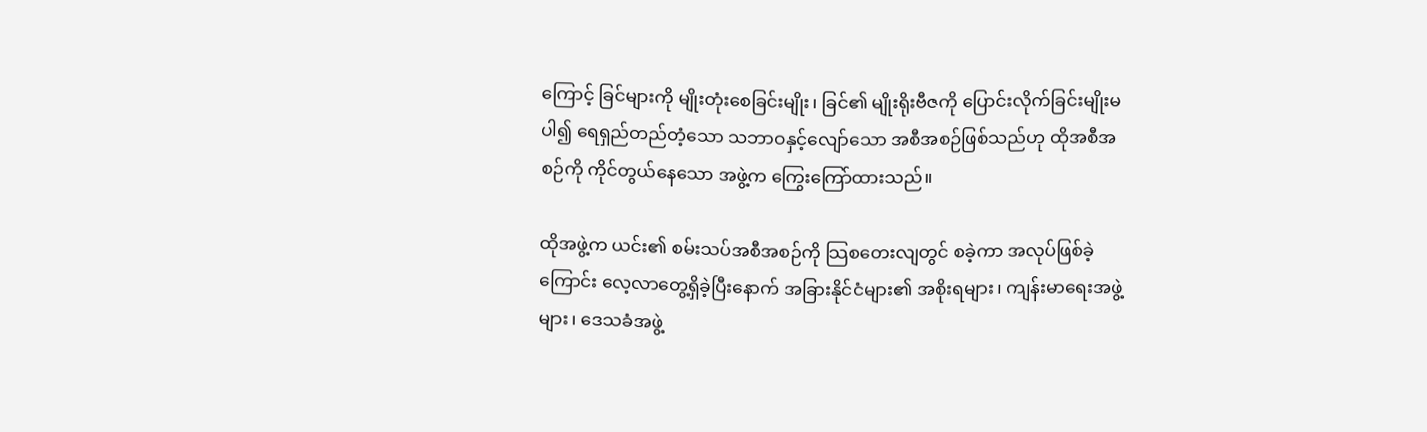ကြောင့် ခြင်များကို မျိုးတုံးစေခြင်းမျိုး၊ ခြင်၏ မျိုးရိုးဗီဇကို ပြောင်းလိုက်ခြင်းမျိုးမပါ၍ ရေရှည်တည်တံ့သော သဘာဝနှင့်လျော်သော အစီအစဉ်ဖြစ်သည်ဟု ထိုအစီအစဉ်ကို ကိုင်တွယ်နေသော အဖွဲ့က ကြွေးကြော်ထားသည်။

ထိုအဖွဲ့က ယင်း၏ စမ်းသပ်အစီအစဉ်ကို သြစတေးလျတွင် စခဲ့ကာ အလုပ်ဖြစ်ခဲ့ကြောင်း လေ့လာတွေ့ရှိခဲ့ပြီးနောက် အခြားနိုင်ငံများ၏ အစိုးရများ၊ ကျန်းမာရေးအဖွဲ့များ၊ ဒေသခံအဖွဲ့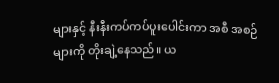များနှင့် နီးနီးကပ်ကပ်ပူးပေါင်းကာ အစီ အစဉ်များကို တိုးချဲ့နေသည်။ ယ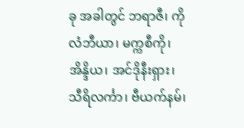ခု အခါတွင် ဘရာဇီ၊ ကိုလံဘီယာ၊ မက္ကစီကို၊ အိန္ဒိယ၊ အင်ဒိုနီးရှား၊ သီရိလင်္ကာ၊ ဗီယက်နမ်၊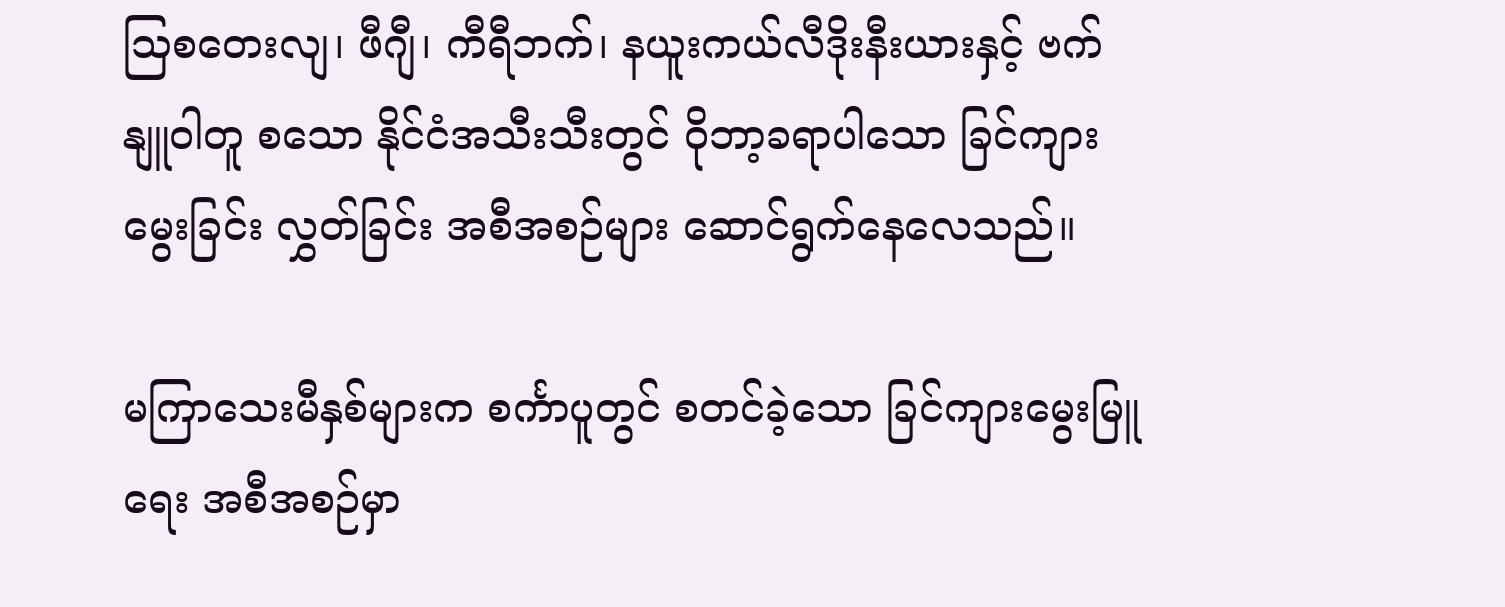သြစတေးလျ၊ ဖီဂျီ၊ ကီရီဘက်၊ နယူးကယ်လီဒိုးနီးယားနှင့် ဗက်နျူဝါတူ စသော နိုင်ငံအသီးသီးတွင် ဝိုဘာ့ခရာပါသော ခြင်ကျားမွေးခြင်း လွှတ်ခြင်း အစီအစဉ်များ ဆောင်ရွက်နေလေသည်။

မကြာသေးမီနှစ်များက စင်္ကာပူတွင် စတင်ခဲ့သော ခြင်ကျားမွေးမြူရေး အစီအစဉ်မှာ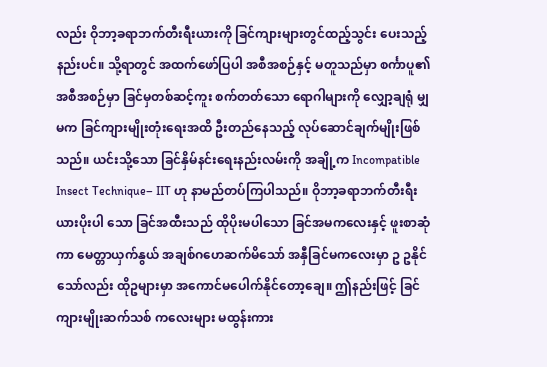လည်း ဝိုဘာ့ခရာဘက်တီးရီးယားကို ခြင်ကျားများတွင်ထည့်သွင်း ပေးသည့်နည်းပင်။ သို့ရာတွင် အထက်ဖော်ပြပါ အစီအစဉ်နှင့် မတူသည်မှာ စင်္ကာပူ၏ အစီအစဉ်မှာ ခြင်မှတစ်ဆင့်ကူး စက်တတ်သော ရောဂါများကို လျှော့ချရုံ မျှမက ခြင်ကျားမျိုးတုံးရေးအထိ ဦးတည်နေသည့် လုပ်ဆောင်ချက်မျိုးဖြစ်သည်။ ယင်းသို့သော ခြင်နှိမ်နင်းရေးနည်းလမ်းကို အချို့က Incompatible Insect Technique– IIT ဟု နာမည်တပ်ကြပါသည်။ ဝိုဘာ့ခရာဘက်တီးရီးယားပိုးပါ သော ခြင်အထီးသည် ထိုပိုးမပါသော ခြင်အမကလေးနှင့် ဖူးစာဆုံကာ မေတ္တာယှက်နွယ် အချစ်ဂဟေဆက်မိသော် အနှီခြင်မကလေးမှာ ဥ ဥနိုင်သော်လည်း ထိုဥများမှာ အကောင်မပေါက်နိုင်တော့ချေ။ ဤနည်းဖြင့် ခြင်ကျားမျိုးဆက်သစ် ကလေးများ မထွန်းကား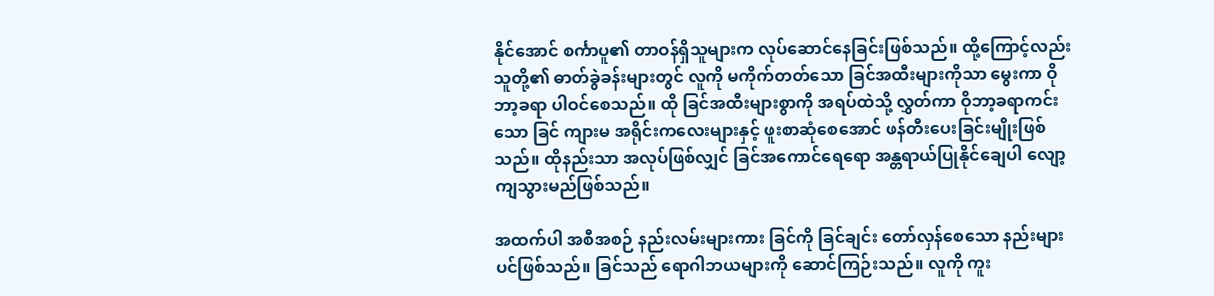နိုင်အောင် စင်္ကာပူ၏ တာဝန်ရှိသူများက လုပ်ဆောင်နေခြင်းဖြစ်သည်။ ထို့ကြောင့်လည်း သူတို့၏ ဓာတ်ခွဲခန်းများတွင် လူကို မကိုက်တတ်သော ခြင်အထီးများကိုသာ မွေးကာ ဝိုဘာ့ခရာ ပါဝင်စေသည်။ ထို ခြင်အထီးများစွာကို အရပ်ထဲသို့ လွှတ်ကာ ဝိုဘာ့ခရာကင်းသော ခြင် ကျားမ အရိုင်းကလေးများနှင့် ဖူးစာဆုံစေအောင် ဖန်တီးပေးခြင်းမျိုးဖြစ်သည်။ ထိုနည်းသာ အလုပ်ဖြစ်လျှင် ခြင်အကောင်ရေရော အန္တရာယ်ပြုနိုင်ချေပါ လျော့ကျသွားမည်ဖြစ်သည်။

အထက်ပါ အစီအစဉ် နည်းလမ်းများကား ခြင်ကို ခြင်ချင်း တော်လှန်စေသော နည်းများပင်ဖြစ်သည်။ ခြင်သည် ရောဂါဘယများကို ဆောင်ကြဉ်းသည်။ လူကို ကူး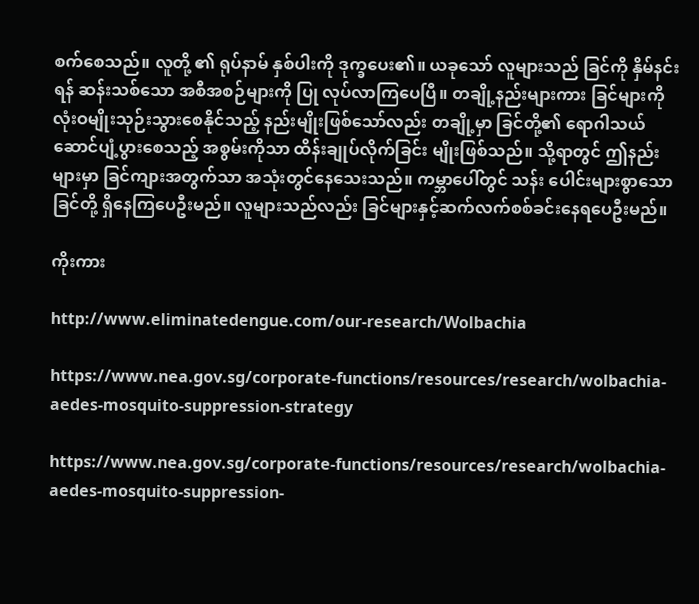စက်စေသည်။ လူတို့ ၏ ရုပ်နာမ် နှစ်ပါးကို ဒုက္ခပေး၏။ ယခုသော် လူများသည် ခြင်ကို နှိမ်နင်းရန် ဆန်းသစ်သော အစီအစဉ်များကို ပြု လုပ်လာကြပေပြီ။ တချို့နည်းများကား ခြင်များကို လုံးဝမျိုးသုဉ်းသွားစေနိုင်သည့် နည်းမျိုးဖြစ်သော်လည်း တချို့မှာ ခြင်တို့၏ ရောဂါသယ်ဆောင်ပျံ့ပွားစေသည့် အစွမ်းကိုသာ ထိန်းချုပ်လိုက်ခြင်း မျိုးဖြစ်သည်။ သို့ရာတွင် ဤနည်းများမှာ ခြင်ကျားအတွက်သာ အသုံးတွင်နေသေးသည်။ ကမ္ဘာပေါ်တွင် သန်း ပေါင်းများစွာသော ခြင်တို့ ရှိနေကြပေဦးမည်။ လူများသည်လည်း ခြင်များနှင့်ဆက်လက်စစ်ခင်းနေရပေဦးမည်။

ကိုးကား

http://www.eliminatedengue.com/our-research/Wolbachia

https://www.nea.gov.sg/corporate-functions/resources/research/wolbachia-aedes-mosquito-suppression-strategy

https://www.nea.gov.sg/corporate-functions/resources/research/wolbachia-aedes-mosquito-suppression-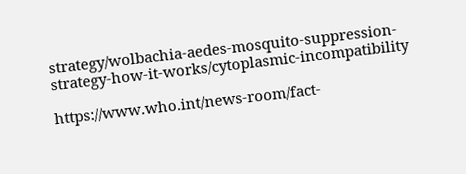strategy/wolbachia-aedes-mosquito-suppression-strategy-how-it-works/cytoplasmic-incompatibility

https://www.who.int/news-room/fact-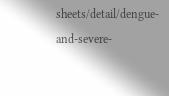sheets/detail/dengue-and-severe-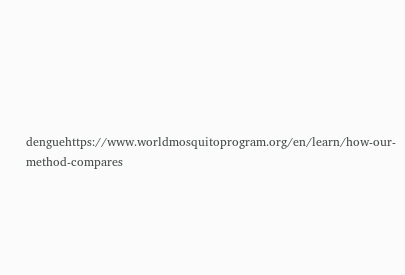denguehttps://www.worldmosquitoprogram.org/en/learn/how-our-method-compares